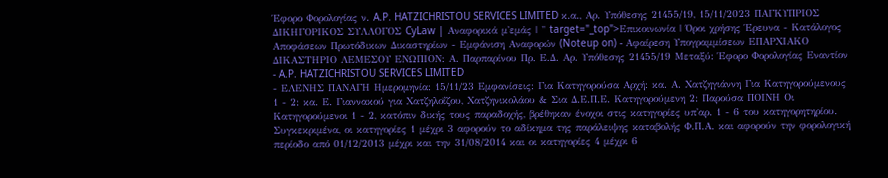Έφορο Φορολογίας ν. A.P. HATZICHRISTOU SERVICES LIMITED κ.α., Αρ. Υπόθεσης 21455/19, 15/11/2023 ΠΑΓΚΥΠΡΙΟΣ ΔΙΚΗΓΟΡΙΚΟΣ ΣΥΛΛΟΓΟΣ CyLaw | Αναφορικά μ'εμάς | " target="_top">Επικοινωνία | Όροι χρήσης Έρευνα - Κατάλογος Αποφάσεων Πρωτόδικων Δικαστηρίων - Εμφάνιση Αναφορών (Noteup on) - Αφαίρεση Υπογραμμίσεων ΕΠΑΡΧΙΑΚΟ ΔΙΚΑΣΤΗΡΙΟ ΛΕΜΕΣΟΥ ΕΝΩΠΙΟΝ: Α. Παρπαρίνου Πρ. Ε.Δ. Αρ. Υπόθεσης 21455/19 Μεταξύ: Έφορο Φορολογίας Εναντίον
- A.P. HATZICHRISTOU SERVICES LIMITED
- ΕΛΕΝΗΣ ΠΑΝΑΓΗ Ημερομηνία: 15/11/23 Εμφανίσεις: Για Κατηγορούσα Αρχή: κα. Α. Χατζηγιάννη Για Κατηγορούμενους 1 - 2: κα. Ε. Γιαννακού για Χατζηλοΐζου, Χατζηνικολάου & Σια Δ.Ε.Π.Ε. Κατηγορούμενη 2: Παρούσα ΠΟΙΝΗ Οι Κατηγορούμενοι 1 - 2, κατόπιν δικής τους παραδοχής, βρέθηκαν ένοχοι στις κατηγορίες υπ'αρ. 1 - 6 του κατηγορητηρίου. Συγκεκριμένα, οι κατηγορίες 1 μέχρι 3 αφορούν το αδίκημα της παράλειψης καταβολής Φ.Π.Α. και αφορούν την φορολογική περίοδο από 01/12/2013 μέχρι και την 31/08/2014 και οι κατηγορίες 4 μέχρι 6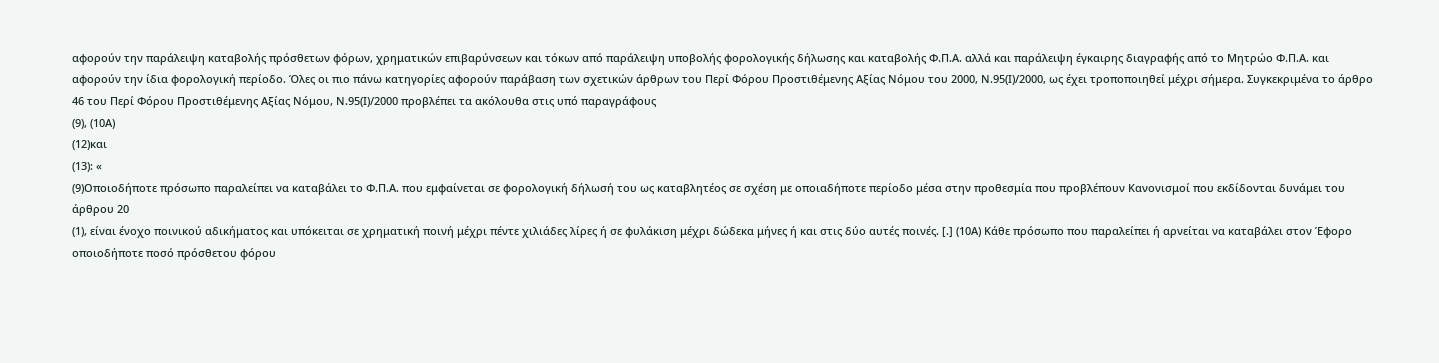αφορούν την παράλειψη καταβολής πρόσθετων φόρων, χρηματικών επιβαρύνσεων και τόκων από παράλειψη υποβολής φορολογικής δήλωσης και καταβολής Φ.Π.Α. αλλά και παράλειψη έγκαιρης διαγραφής από το Μητρώο Φ.Π.Α. και αφορούν την ίδια φορολογική περίοδο. Όλες οι πιο πάνω κατηγορίες αφορούν παράβαση των σχετικών άρθρων του Περί Φόρου Προστιθέμενης Αξίας Νόμου του 2000, Ν.95(Ι)/2000, ως έχει τροποποιηθεί μέχρι σήμερα. Συγκεκριμένα το άρθρο 46 του Περί Φόρου Προστιθέμενης Αξίας Νόμου, Ν.95(Ι)/2000 προβλέπει τα ακόλουθα στις υπό παραγράφους
(9), (10Α)
(12)και
(13): «
(9)Οποιοδήποτε πρόσωπο παραλείπει να καταβάλει το Φ.Π.Α. που εμφαίνεται σε φορολογική δήλωσή του ως καταβλητέος σε σχέση με οποιαδήποτε περίοδο μέσα στην προθεσμία που προβλέπουν Κανονισμοί που εκδίδονται δυνάμει του άρθρου 20
(1), είναι ένοχο ποινικού αδικήματος και υπόκειται σε χρηματική ποινή μέχρι πέντε χιλιάδες λίρες ή σε φυλάκιση μέχρι δώδεκα μήνες ή και στις δύο αυτές ποινές. [.] (10Α) Κάθε πρόσωπο που παραλείπει ή αρνείται να καταβάλει στον Έφορο οποιοδήποτε ποσό πρόσθετου φόρου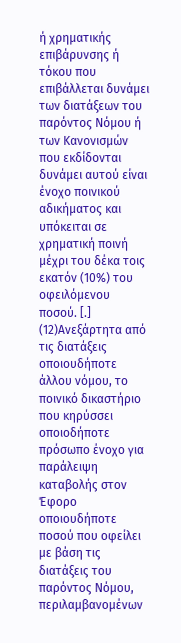ή χρηματικής επιβάρυνσης ή τόκου που επιβάλλεται δυνάμει των διατάξεων του παρόντος Νόμου ή των Κανονισμών που εκδίδονται δυνάμει αυτού είναι ένοχο ποινικού αδικήματος και υπόκειται σε χρηματική ποινή μέχρι του δέκα τοις εκατόν (10%) του οφειλόμενου ποσού. [.]
(12)Ανεξάρτητα από τις διατάξεις οποιουδήποτε άλλου νόμου, το ποινικό δικαστήριο που κηρύσσει οποιοδήποτε πρόσωπο ένοχο για παράλειψη καταβολής στον Έφορο οποιουδήποτε ποσού που οφείλει με βάση τις διατάξεις του παρόντος Νόμου, περιλαμβανομένων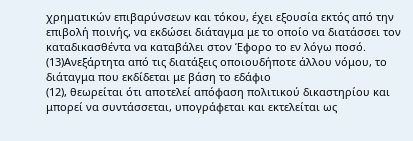χρηματικών επιβαρύνσεων και τόκου, έχει εξουσία εκτός από την επιβολή ποινής, να εκδώσει διάταγμα με το οποίο να διατάσσει τον καταδικασθέντα να καταβάλει στον Έφορο το εν λόγω ποσό.
(13)Ανεξάρτητα από τις διατάξεις οποιουδήποτε άλλου νόμου, το διάταγμα που εκδίδεται με βάση το εδάφιο
(12), θεωρείται ότι αποτελεί απόφαση πολιτικού δικαστηρίου και μπορεί να συντάσσεται, υπογράφεται και εκτελείται ως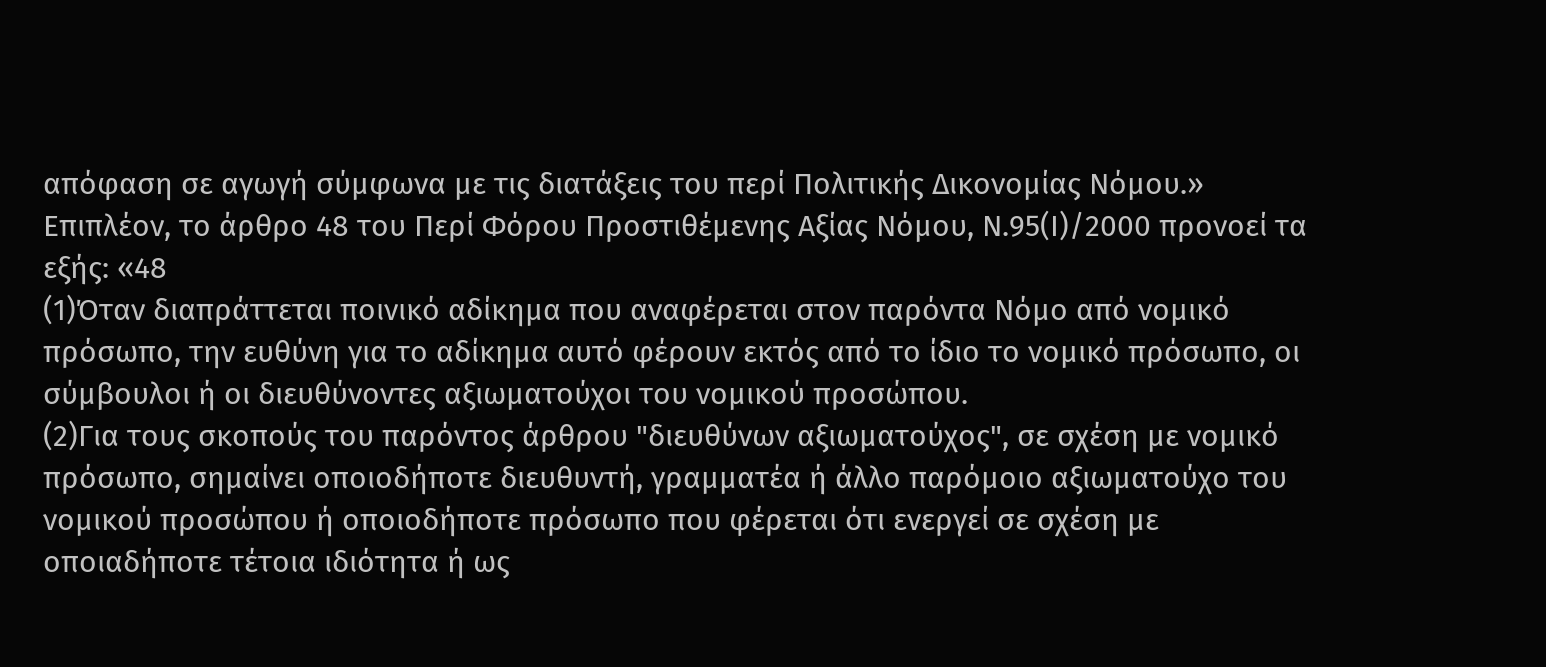απόφαση σε αγωγή σύμφωνα με τις διατάξεις του περί Πολιτικής Δικονομίας Νόμου.» Επιπλέον, το άρθρο 48 του Περί Φόρου Προστιθέμενης Αξίας Νόμου, Ν.95(Ι)/2000 προνοεί τα εξής: «48
(1)Όταν διαπράττεται ποινικό αδίκημα που αναφέρεται στον παρόντα Νόμο από νομικό πρόσωπο, την ευθύνη για το αδίκημα αυτό φέρουν εκτός από το ίδιο το νομικό πρόσωπο, οι σύμβουλοι ή οι διευθύνοντες αξιωματούχοι του νομικού προσώπου.
(2)Για τους σκοπούς του παρόντος άρθρου "διευθύνων αξιωματούχος", σε σχέση με νομικό πρόσωπο, σημαίνει οποιοδήποτε διευθυντή, γραμματέα ή άλλο παρόμοιο αξιωματούχο του νομικού προσώπου ή οποιοδήποτε πρόσωπο που φέρεται ότι ενεργεί σε σχέση με οποιαδήποτε τέτοια ιδιότητα ή ως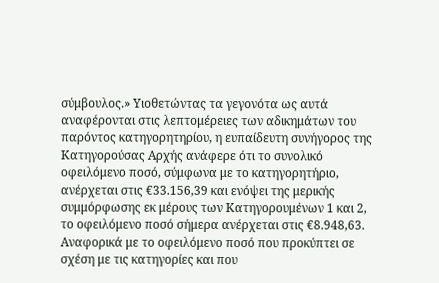σύμβουλος.» Υιοθετώντας τα γεγονότα ως αυτά αναφέρονται στις λεπτομέρειες των αδικημάτων του παρόντος κατηγορητηρίου, η ευπαίδευτη συνήγορος της Κατηγορούσας Αρχής ανάφερε ότι το συνολικό οφειλόμενο ποσό, σύμφωνα με το κατηγορητήριο, ανέρχεται στις €33.156,39 και ενόψει της μερικής συμμόρφωσης εκ μέρους των Κατηγορουμένων 1 και 2, το οφειλόμενο ποσό σήμερα ανέρχεται στις €8.948,63. Αναφορικά με το οφειλόμενο ποσό που προκύπτει σε σχέση με τις κατηγορίες και που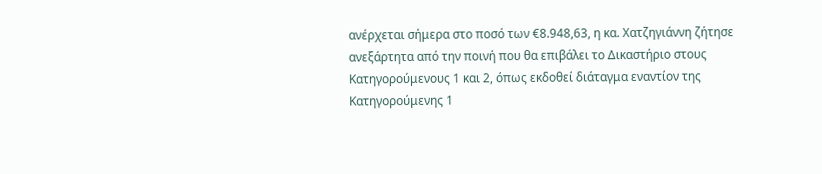ανέρχεται σήμερα στο ποσό των €8.948,63, η κα. Χατζηγιάννη ζήτησε ανεξάρτητα από την ποινή που θα επιβάλει το Δικαστήριο στους Κατηγορούμενους 1 και 2, όπως εκδοθεί διάταγμα εναντίον της Κατηγορούμενης 1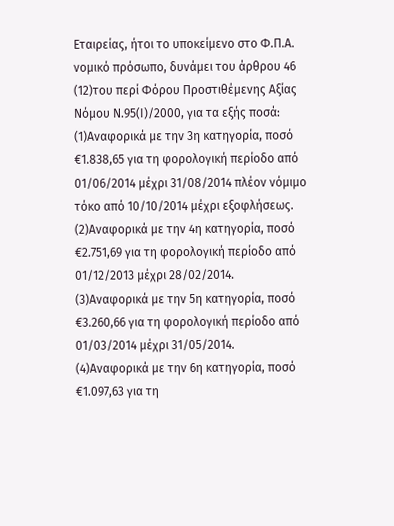Εταιρείας, ήτοι το υποκείμενο στο Φ.Π.Α. νομικό πρόσωπο, δυνάμει του άρθρου 46
(12)του περί Φόρου Προστιθέμενης Αξίας Νόμου Ν.95(Ι)/2000, για τα εξής ποσά:
(1)Αναφορικά με την 3η κατηγορία, ποσό €1.838,65 για τη φορολογική περίοδο από 01/06/2014 μέχρι 31/08/2014 πλέον νόμιμο τόκο από 10/10/2014 μέχρι εξοφλήσεως.
(2)Αναφορικά με την 4η κατηγορία, ποσό €2.751,69 για τη φορολογική περίοδο από 01/12/2013 μέχρι 28/02/2014.
(3)Αναφορικά με την 5η κατηγορία, ποσό €3.260,66 για τη φορολογική περίοδο από 01/03/2014 μέχρι 31/05/2014.
(4)Αναφορικά με την 6η κατηγορία, ποσό €1.097,63 για τη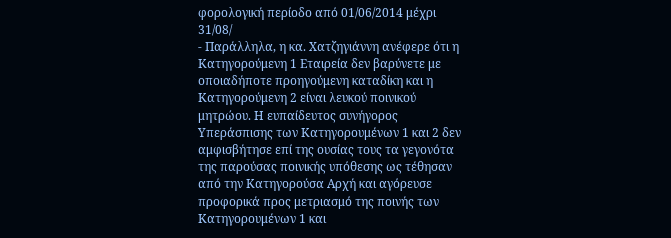φορολογική περίοδο από 01/06/2014 μέχρι 31/08/
- Παράλληλα, η κα. Χατζηγιάννη ανέφερε ότι η Κατηγορούμενη 1 Εταιρεία δεν βαρύνετε με οποιαδήποτε προηγούμενη καταδίκη και η Κατηγορούμενη 2 είναι λευκού ποινικού μητρώου. Η ευπαίδευτος συνήγορος Υπεράσπισης των Κατηγορουμένων 1 και 2 δεν αμφισβήτησε επί της ουσίας τους τα γεγονότα της παρούσας ποινικής υπόθεσης ως τέθησαν από την Κατηγορούσα Αρχή και αγόρευσε προφορικά προς μετριασμό της ποινής των Κατηγορουμένων 1 και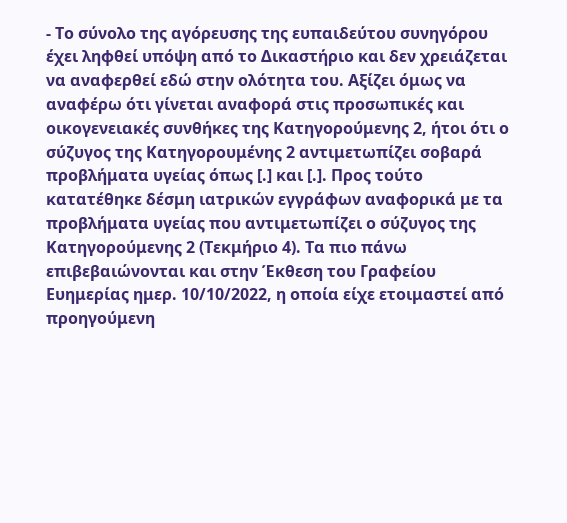- Το σύνολο της αγόρευσης της ευπαιδεύτου συνηγόρου έχει ληφθεί υπόψη από το Δικαστήριο και δεν χρειάζεται να αναφερθεί εδώ στην ολότητα του. Αξίζει όμως να αναφέρω ότι γίνεται αναφορά στις προσωπικές και οικογενειακές συνθήκες της Κατηγορούμενης 2, ήτοι ότι ο σύζυγος της Κατηγορουμένης 2 αντιμετωπίζει σοβαρά προβλήματα υγείας όπως [.] και [.]. Προς τούτο κατατέθηκε δέσμη ιατρικών εγγράφων αναφορικά με τα προβλήματα υγείας που αντιμετωπίζει ο σύζυγος της Κατηγορούμενης 2 (Τεκμήριο 4). Τα πιο πάνω επιβεβαιώνονται και στην Έκθεση του Γραφείου Ευημερίας ημερ. 10/10/2022, η οποία είχε ετοιμαστεί από προηγούμενη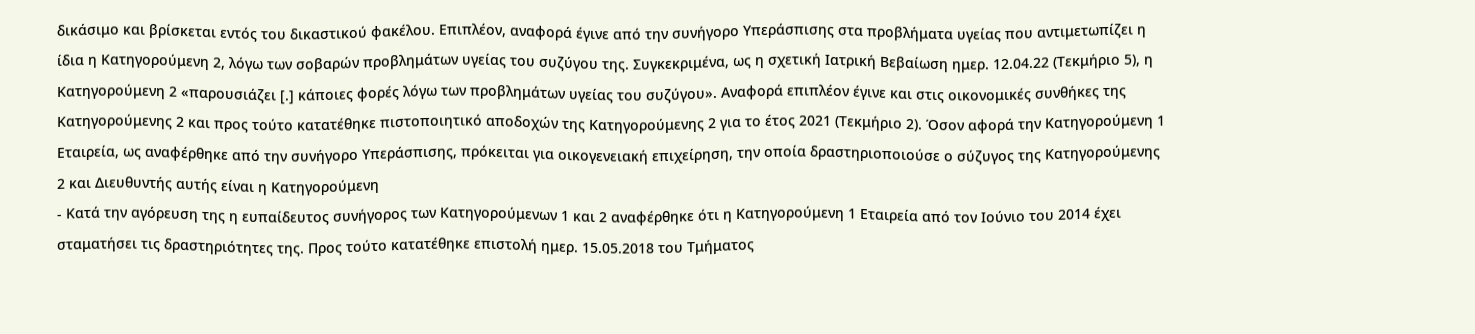δικάσιμο και βρίσκεται εντός του δικαστικού φακέλου. Επιπλέον, αναφορά έγινε από την συνήγορο Υπεράσπισης στα προβλήματα υγείας που αντιμετωπίζει η ίδια η Κατηγορούμενη 2, λόγω των σοβαρών προβλημάτων υγείας του συζύγου της. Συγκεκριμένα, ως η σχετική Ιατρική Βεβαίωση ημερ. 12.04.22 (Τεκμήριο 5), η Κατηγορούμενη 2 «παρουσιάζει [.] κάποιες φορές λόγω των προβλημάτων υγείας του συζύγου». Αναφορά επιπλέον έγινε και στις οικονομικές συνθήκες της Κατηγορούμενης 2 και προς τούτο κατατέθηκε πιστοποιητικό αποδοχών της Κατηγορούμενης 2 για το έτος 2021 (Τεκμήριο 2). Όσον αφορά την Κατηγορούμενη 1 Εταιρεία, ως αναφέρθηκε από την συνήγορο Υπεράσπισης, πρόκειται για οικογενειακή επιχείρηση, την οποία δραστηριοποιούσε ο σύζυγος της Κατηγορούμενης 2 και Διευθυντής αυτής είναι η Κατηγορούμενη
- Κατά την αγόρευση της η ευπαίδευτος συνήγορος των Κατηγορούμενων 1 και 2 αναφέρθηκε ότι η Κατηγορούμενη 1 Εταιρεία από τον Ιούνιο του 2014 έχει σταματήσει τις δραστηριότητες της. Προς τούτο κατατέθηκε επιστολή ημερ. 15.05.2018 του Τμήματος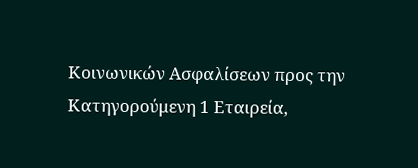Κοινωνικών Ασφαλίσεων προς την Κατηγορούμενη 1 Εταιρεία,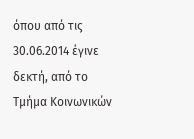όπου από τις 30.06.2014 έγινε δεκτή, από το Τμήμα Κοινωνικών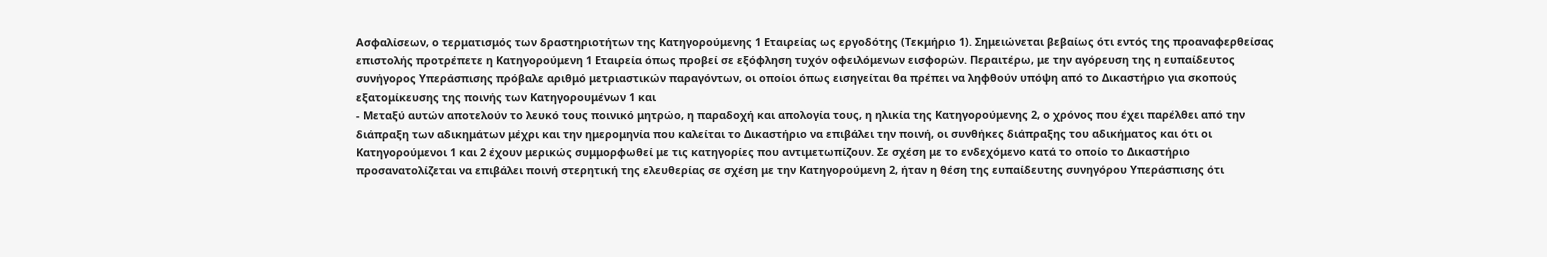Ασφαλίσεων, ο τερματισμός των δραστηριοτήτων της Κατηγορούμενης 1 Εταιρείας ως εργοδότης (Τεκμήριο 1). Σημειώνεται βεβαίως ότι εντός της προαναφερθείσας επιστολής προτρέπετε η Κατηγορούμενη 1 Εταιρεία όπως προβεί σε εξόφληση τυχόν οφειλόμενων εισφορών. Περαιτέρω, με την αγόρευση της η ευπαίδευτος συνήγορος Υπεράσπισης πρόβαλε αριθμό μετριαστικών παραγόντων, οι οποίοι όπως εισηγείται θα πρέπει να ληφθούν υπόψη από το Δικαστήριο για σκοπούς εξατομίκευσης της ποινής των Κατηγορουμένων 1 και
- Μεταξύ αυτών αποτελούν το λευκό τους ποινικό μητρώο, η παραδοχή και απολογία τους, η ηλικία της Κατηγορούμενης 2, ο χρόνος που έχει παρέλθει από την διάπραξη των αδικημάτων μέχρι και την ημερομηνία που καλείται το Δικαστήριο να επιβάλει την ποινή, οι συνθήκες διάπραξης του αδικήματος και ότι οι Κατηγορούμενοι 1 και 2 έχουν μερικώς συμμορφωθεί με τις κατηγορίες που αντιμετωπίζουν. Σε σχέση με το ενδεχόμενο κατά το οποίο το Δικαστήριο προσανατολίζεται να επιβάλει ποινή στερητική της ελευθερίας σε σχέση με την Κατηγορούμενη 2, ήταν η θέση της ευπαίδευτης συνηγόρου Υπεράσπισης ότι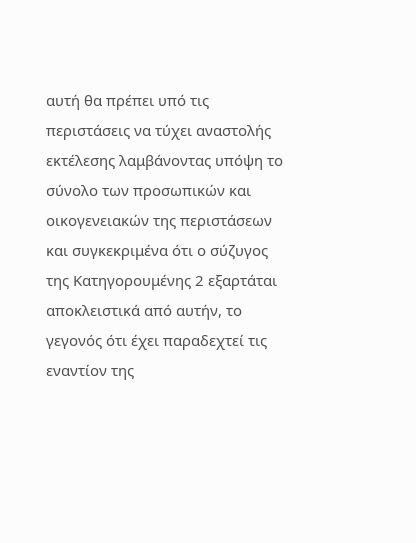αυτή θα πρέπει υπό τις περιστάσεις να τύχει αναστολής εκτέλεσης λαμβάνοντας υπόψη το σύνολο των προσωπικών και οικογενειακών της περιστάσεων και συγκεκριμένα ότι ο σύζυγος της Κατηγορουμένης 2 εξαρτάται αποκλειστικά από αυτήν, το γεγονός ότι έχει παραδεχτεί τις εναντίον της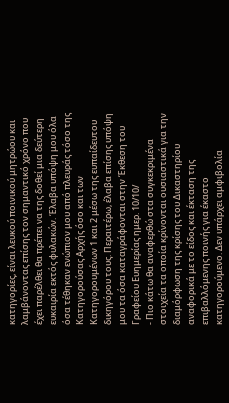κατηγορίες, είναι λευκού ποινικού μητρώου και λαμβάνοντας επίσης τον σημαντικό χρόνο που έχει παρέλθει θα πρέπει να της δοθεί μια δεύτερη ευκαιρία εκτός φυλακών. Έλαβα υπόψη μου όλα όσα τέθηκαν ενώπιον μου από πλευράς τόσο της Κατηγορούσας Αρχής όσο και των Κατηγορουμένων 1 και 2 μέσω της ευπαίδευτου δικηγόρου τους. Περαιτέρω, έλαβα επίσης υπόψη μου τα όσα καταγράφονται στην Έκθεση του Γραφείου Ευημερίας ημερ. 10/10/
- Πιο κάτω θα αναφερθώ στα συγκεκριμένα στοιχεία τα οποία κρίνονται ουσιαστικά για την διαμόρφωση της κρίσης του Δικαστηρίου αναφορικά με το είδος και έκταση της επιβαλλόμενης ποινής για έκαστο κατηγορούμενο. Δεν υπάρχει αμφιβολία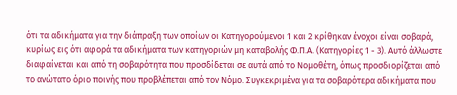ότι τα αδικήματα για την διάπραξη των οποίων οι Κατηγορούμενοι 1 και 2 κρίθηκαν ένοχοι είναι σοβαρά, κυρίως εις ότι αφορά τα αδικήματα των κατηγοριών μη καταβολής Φ.Π.Α. (Κατηγορίες 1 - 3). Αυτό άλλωστε διαφαίνεται και από τη σοβαρότητα που προσδίδεται σε αυτά από το Νομοθέτη, όπως προσδιορίζεται από το ανώτατο όριο ποινής που προβλέπεται από τον Νόμο. Συγκεκριμένα για τα σοβαρότερα αδικήματα που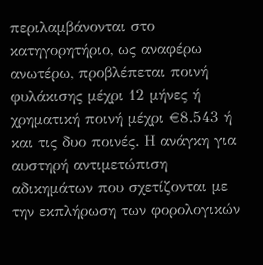περιλαμβάνονται στο κατηγορητήριο, ως αναφέρω ανωτέρω, προβλέπεται ποινή φυλάκισης μέχρι 12 μήνες ή χρηματική ποινή μέχρι €8.543 ή και τις δυο ποινές. Η ανάγκη για αυστηρή αντιμετώπιση αδικημάτων που σχετίζονται με την εκπλήρωση των φορολογικών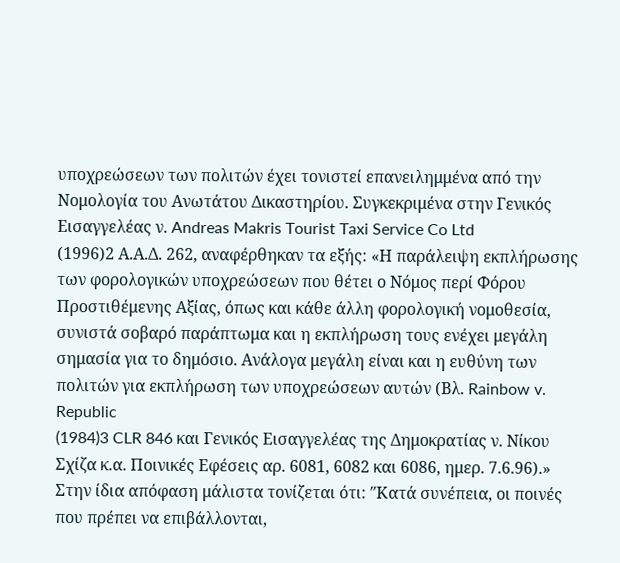υποχρεώσεων των πολιτών έχει τονιστεί επανειλημμένα από την Νομολογία του Ανωτάτου Δικαστηρίου. Συγκεκριμένα στην Γενικός Εισαγγελέας ν. Andreas Makris Tourist Taxi Service Co Ltd
(1996)2 Α.Α.Δ. 262, αναφέρθηκαν τα εξής: «Η παράλειψη εκπλήρωσης των φορολογικών υποχρεώσεων που θέτει ο Νόμος περί Φόρου Προστιθέμενης Αξίας, όπως και κάθε άλλη φορολογική νομοθεσία, συνιστά σοβαρό παράπτωμα και η εκπλήρωση τους ενέχει μεγάλη σημασία για το δημόσιο. Ανάλογα μεγάλη είναι και η ευθύνη των πολιτών για εκπλήρωση των υποχρεώσεων αυτών (Βλ. Rainbow v. Republic
(1984)3 CLR 846 και Γενικός Εισαγγελέας της Δημοκρατίας ν. Νίκου Σχίζα κ.α. Ποινικές Εφέσεις αρ. 6081, 6082 και 6086, ημερ. 7.6.96).» Στην ίδια απόφαση μάλιστα τονίζεται ότι: ″Κατά συνέπεια, οι ποινές που πρέπει να επιβάλλονται,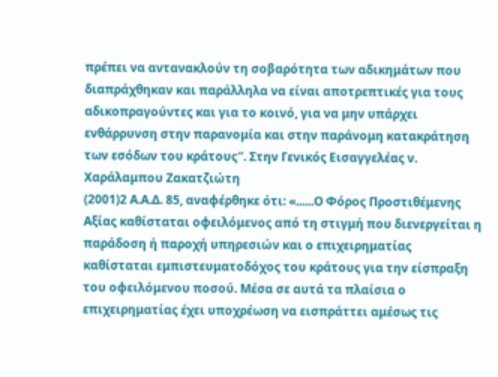πρέπει να αντανακλούν τη σοβαρότητα των αδικημάτων που διαπράχθηκαν και παράλληλα να είναι αποτρεπτικές για τους αδικοπραγούντες και για το κοινό, για να μην υπάρχει ενθάρρυνση στην παρανομία και στην παράνομη κατακράτηση των εσόδων του κράτους″. Στην Γενικός Εισαγγελέας ν. Χαράλαμπου Ζακατζιώτη
(2001)2 Α.Α.Δ. 85, αναφέρθηκε ότι: «......Ο Φόρος Προστιθέμενης Αξίας καθίσταται οφειλόμενος από τη στιγμή που διενεργείται η παράδοση ή παροχή υπηρεσιών και ο επιχειρηματίας καθίσταται εμπιστευματοδόχος του κράτους για την είσπραξη του οφειλόμενου ποσού. Μέσα σε αυτά τα πλαίσια ο επιχειρηματίας έχει υποχρέωση να εισπράττει αμέσως τις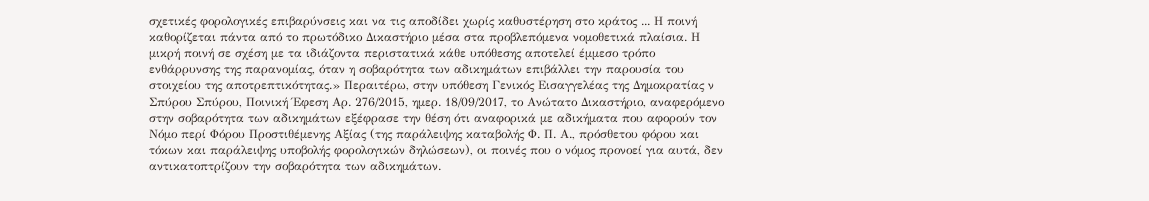σχετικές φορολογικές επιβαρύνσεις και να τις αποδίδει χωρίς καθυστέρηση στο κράτος ... Η ποινή καθορίζεται πάντα από το πρωτόδικο Δικαστήριο μέσα στα προβλεπόμενα νομοθετικά πλαίσια. Η μικρή ποινή σε σχέση με τα ιδιάζοντα περιστατικά κάθε υπόθεσης αποτελεί έμμεσο τρόπο ενθάρρυνσης της παρανομίας, όταν η σοβαρότητα των αδικημάτων επιβάλλει την παρουσία του στοιχείου της αποτρεπτικότητας.» Περαιτέρω, στην υπόθεση Γενικός Εισαγγελέας της Δημοκρατίας ν Σπύρου Σπύρου, Ποινική Έφεση Αρ. 276/2015, ημερ. 18/09/2017, το Ανώτατο Δικαστήριο, αναφερόμενο στην σοβαρότητα των αδικημάτων εξέφρασε την θέση ότι αναφορικά με αδικήματα που αφορούν τον Νόμο περί Φόρου Προστιθέμενης Αξίας (της παράλειψης καταβολής Φ. Π. Α., πρόσθετου φόρου και τόκων και παράλειψης υποβολής φορολογικών δηλώσεων), οι ποινές που ο νόμος προνοεί για αυτά, δεν αντικατοπτρίζουν την σοβαρότητα των αδικημάτων.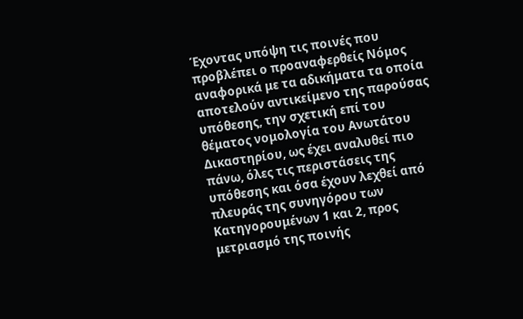Έχοντας υπόψη τις ποινές που προβλέπει ο προαναφερθείς Νόμος αναφορικά με τα αδικήματα τα οποία αποτελούν αντικείμενο της παρούσας υπόθεσης, την σχετική επί του θέματος νομολογία του Ανωτάτου Δικαστηρίου, ως έχει αναλυθεί πιο πάνω, όλες τις περιστάσεις της υπόθεσης και όσα έχουν λεχθεί από πλευράς της συνηγόρου των Κατηγορουμένων 1 και 2, προς μετριασμό της ποινής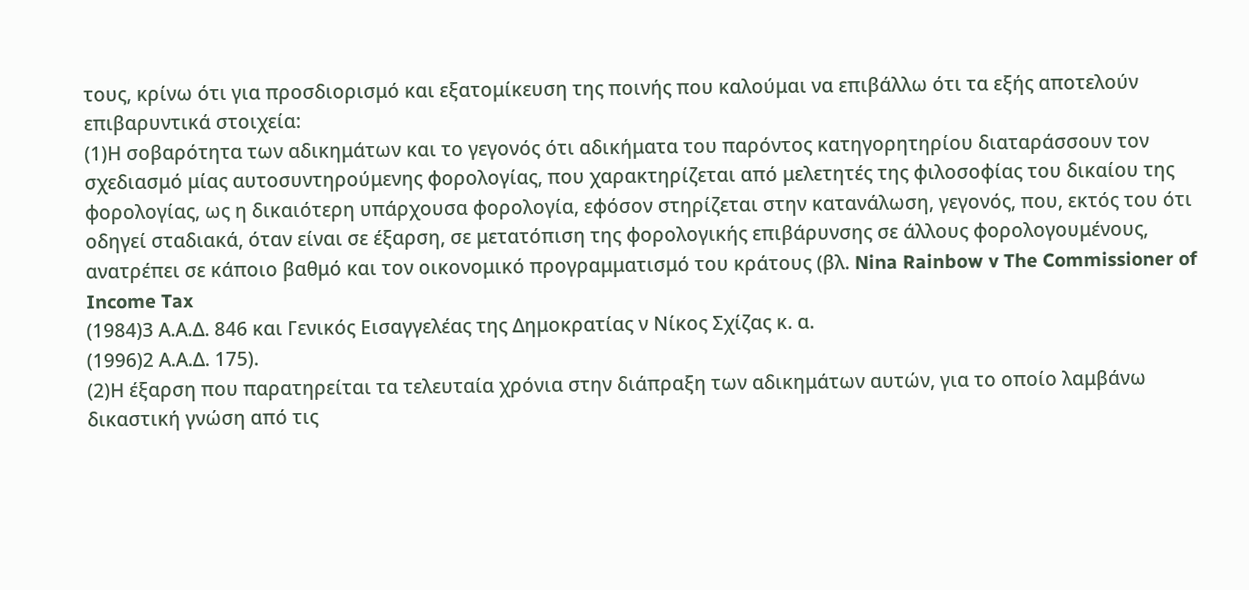τους, κρίνω ότι για προσδιορισμό και εξατομίκευση της ποινής που καλούμαι να επιβάλλω ότι τα εξής αποτελούν επιβαρυντικά στοιχεία:
(1)Η σοβαρότητα των αδικημάτων και το γεγονός ότι αδικήματα του παρόντος κατηγορητηρίου διαταράσσουν τον σχεδιασμό μίας αυτοσυντηρούμενης φορολογίας, που χαρακτηρίζεται από μελετητές της φιλοσοφίας του δικαίου της φορολογίας, ως η δικαιότερη υπάρχουσα φορολογία, εφόσον στηρίζεται στην κατανάλωση, γεγονός, που, εκτός του ότι οδηγεί σταδιακά, όταν είναι σε έξαρση, σε μετατόπιση της φορολογικής επιβάρυνσης σε άλλους φορολογουμένους, ανατρέπει σε κάποιο βαθμό και τον οικονομικό προγραμματισμό του κράτους (βλ. Nina Rainbow v The Commissioner of Income Tax
(1984)3 Α.Α.Δ. 846 και Γενικός Εισαγγελέας της Δημοκρατίας ν Νίκος Σχίζας κ. α.
(1996)2 Α.Α.Δ. 175).
(2)Η έξαρση που παρατηρείται τα τελευταία χρόνια στην διάπραξη των αδικημάτων αυτών, για το οποίο λαμβάνω δικαστική γνώση από τις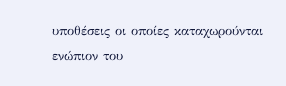υποθέσεις οι οποίες καταχωρούνται ενώπιον του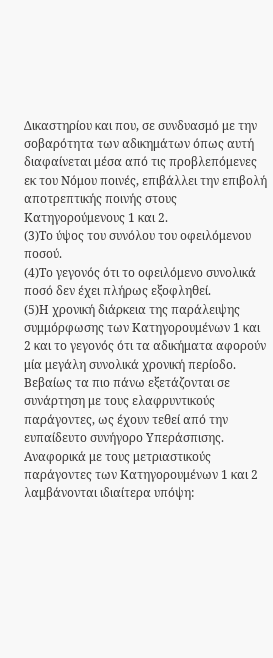Δικαστηρίου και που, σε συνδυασμό με την σοβαρότητα των αδικημάτων όπως αυτή διαφαίνεται μέσα από τις προβλεπόμενες εκ του Νόμου ποινές, επιβάλλει την επιβολή αποτρεπτικής ποινής στους Κατηγορούμενους 1 και 2.
(3)Το ύψος του συνόλου του οφειλόμενου ποσού.
(4)Το γεγονός ότι το οφειλόμενο συνολικά ποσό δεν έχει πλήρως εξοφληθεί.
(5)Η χρονική διάρκεια της παράλειψης συμμόρφωσης των Κατηγορουμένων 1 και 2 και το γεγονός ότι τα αδικήματα αφορούν μία μεγάλη συνολικά χρονική περίοδο. Βεβαίως τα πιο πάνω εξετάζονται σε συνάρτηση με τους ελαφρυντικούς παράγοντες, ως έχουν τεθεί από την ευπαίδευτο συνήγορο Υπεράσπισης. Αναφορικά με τους μετριαστικούς παράγοντες των Κατηγορουμένων 1 και 2 λαμβάνονται ιδιαίτερα υπόψη: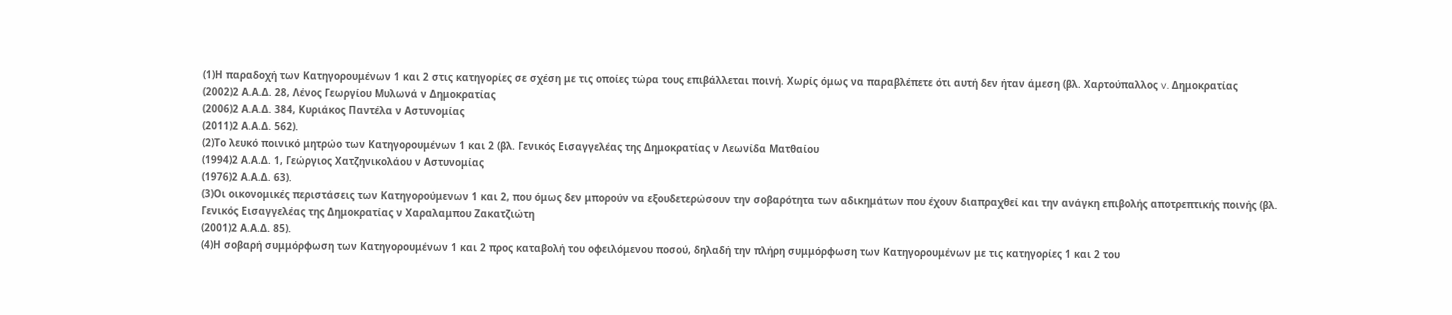(1)Η παραδοχή των Κατηγορουμένων 1 και 2 στις κατηγορίες σε σχέση με τις οποίες τώρα τους επιβάλλεται ποινή. Χωρίς όμως να παραβλέπετε ότι αυτή δεν ήταν άμεση (βλ. Χαρτούπαλλος v. Δημοκρατίας
(2002)2 Α.Α.Δ. 28, Λένος Γεωργίου Μυλωνά ν Δημοκρατίας
(2006)2 Α.Α.Δ. 384, Κυριάκος Παντέλα ν Αστυνομίας
(2011)2 Α.Α.Δ. 562).
(2)Το λευκό ποινικό μητρώο των Κατηγορουμένων 1 και 2 (βλ. Γενικός Εισαγγελέας της Δημοκρατίας ν Λεωνίδα Ματθαίου
(1994)2 Α.Α.Δ. 1, Γεώργιος Χατζηνικολάου ν Αστυνομίας
(1976)2 Α.Α.Δ. 63).
(3)Οι οικονομικές περιστάσεις των Κατηγορούμενων 1 και 2, που όμως δεν μπορούν να εξουδετερώσουν την σοβαρότητα των αδικημάτων που έχουν διαπραχθεί και την ανάγκη επιβολής αποτρεπτικής ποινής (βλ. Γενικός Εισαγγελέας της Δημοκρατίας ν Χαραλαμπου Ζακατζιώτη
(2001)2 Α.Α.Δ. 85).
(4)Η σοβαρή συμμόρφωση των Κατηγορουμένων 1 και 2 προς καταβολή του οφειλόμενου ποσού, δηλαδή την πλήρη συμμόρφωση των Κατηγορουμένων με τις κατηγορίες 1 και 2 του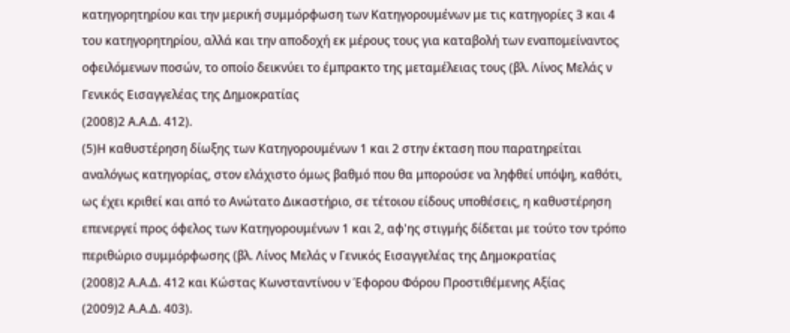κατηγορητηρίου και την μερική συμμόρφωση των Κατηγορουμένων με τις κατηγορίες 3 και 4 του κατηγορητηρίου, αλλά και την αποδοχή εκ μέρους τους για καταβολή των εναπομείναντος οφειλόμενων ποσών, το οποίο δεικνύει το έμπρακτο της μεταμέλειας τους (βλ. Λίνος Μελάς ν Γενικός Εισαγγελέας της Δημοκρατίας
(2008)2 Α.Α.Δ. 412).
(5)Η καθυστέρηση δίωξης των Κατηγορουμένων 1 και 2 στην έκταση που παρατηρείται αναλόγως κατηγορίας, στον ελάχιστο όμως βαθμό που θα μπορούσε να ληφθεί υπόψη, καθότι, ως έχει κριθεί και από το Ανώτατο Δικαστήριο, σε τέτοιου είδους υποθέσεις, η καθυστέρηση επενεργεί προς όφελος των Κατηγορουμένων 1 και 2, αφ'ης στιγμής δίδεται με τούτο τον τρόπο περιθώριο συμμόρφωσης (βλ. Λίνος Μελάς ν Γενικός Εισαγγελέας της Δημοκρατίας
(2008)2 Α.Α.Δ. 412 και Κώστας Κωνσταντίνου ν Έφορου Φόρου Προστιθέμενης Αξίας
(2009)2 Α.Α.Δ. 403).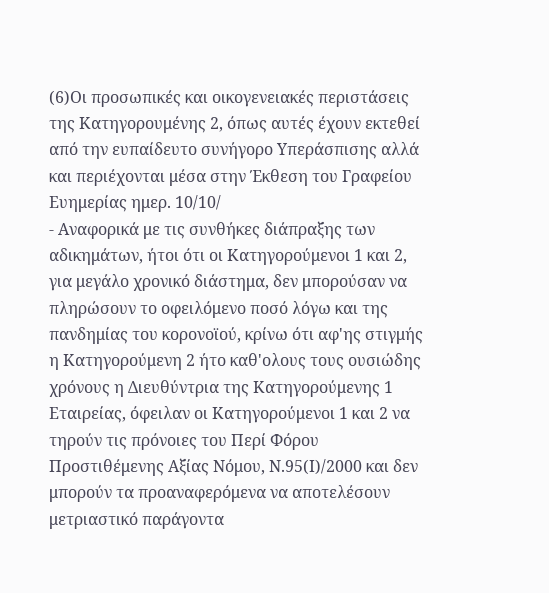(6)Οι προσωπικές και οικογενειακές περιστάσεις της Κατηγορουμένης 2, όπως αυτές έχουν εκτεθεί από την ευπαίδευτο συνήγορο Υπεράσπισης αλλά και περιέχονται μέσα στην Έκθεση του Γραφείου Ευημερίας ημερ. 10/10/
- Αναφορικά με τις συνθήκες διάπραξης των αδικημάτων, ήτοι ότι οι Κατηγορούμενοι 1 και 2, για μεγάλο χρονικό διάστημα, δεν μπορούσαν να πληρώσουν το οφειλόμενο ποσό λόγω και της πανδημίας του κορονοϊού, κρίνω ότι αφ'ης στιγμής η Κατηγορούμενη 2 ήτο καθ'ολους τους ουσιώδης χρόνους η Διευθύντρια της Κατηγορούμενης 1 Εταιρείας, όφειλαν οι Κατηγορούμενοι 1 και 2 να τηρούν τις πρόνοιες του Περί Φόρου Προστιθέμενης Αξίας Νόμου, Ν.95(Ι)/2000 και δεν μπορούν τα προαναφερόμενα να αποτελέσουν μετριαστικό παράγοντα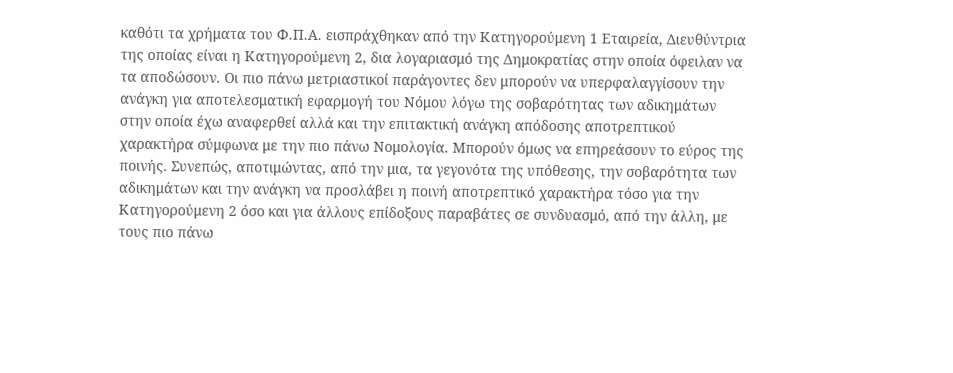καθότι τα χρήματα του Φ.Π.Α. εισπράχθηκαν από την Κατηγορούμενη 1 Εταιρεία, Διευθύντρια της οποίας είναι η Κατηγορούμενη 2, δια λογαριασμό της Δημοκρατίας στην οποία όφειλαν να τα αποδώσουν. Οι πιο πάνω μετριαστικοί παράγοντες δεν μπορούν να υπερφαλαγγίσουν την ανάγκη για αποτελεσματική εφαρμογή του Νόμου λόγω της σοβαρότητας των αδικημάτων στην οποία έχω αναφερθεί αλλά και την επιτακτική ανάγκη απόδοσης αποτρεπτικού χαρακτήρα σύμφωνα με την πιο πάνω Νομολογία. Μπορούν όμως να επηρεάσουν το εύρος της ποινής. Συνεπώς, αποτιμώντας, από την μια, τα γεγονότα της υπόθεσης, την σοβαρότητα των αδικημάτων και την ανάγκη να προσλάβει η ποινή αποτρεπτικό χαρακτήρα τόσο για την Κατηγορούμενη 2 όσο και για άλλους επίδοξους παραβάτες σε συνδυασμό, από την άλλη, με τους πιο πάνω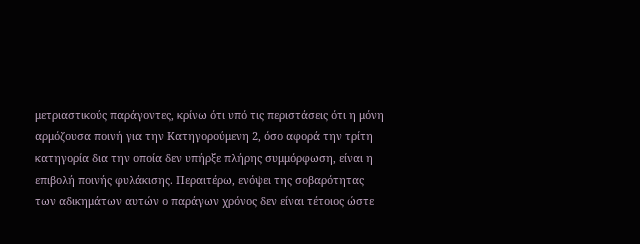μετριαστικούς παράγοντες, κρίνω ότι υπό τις περιστάσεις ότι η μόνη αρμόζουσα ποινή για την Κατηγορούμενη 2, όσο αφορά την τρίτη κατηγορία δια την οποία δεν υπήρξε πλήρης συμμόρφωση, είναι η επιβολή ποινής φυλάκισης. Περαιτέρω, ενόψει της σοβαρότητας των αδικημάτων αυτών ο παράγων χρόνος δεν είναι τέτοιος ώστε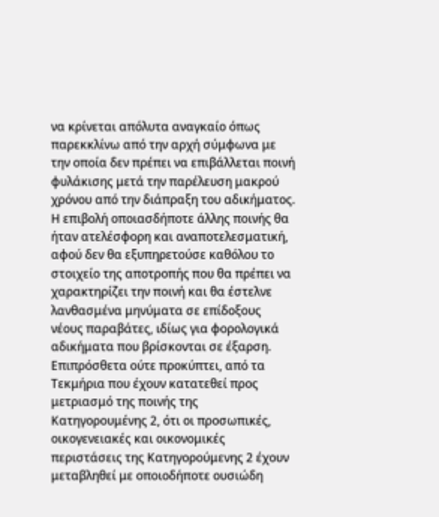να κρίνεται απόλυτα αναγκαίο όπως παρεκκλίνω από την αρχή σύμφωνα με την οποία δεν πρέπει να επιβάλλεται ποινή φυλάκισης μετά την παρέλευση μακρού χρόνου από την διάπραξη του αδικήματος. Η επιβολή οποιασδήποτε άλλης ποινής θα ήταν ατελέσφορη και αναποτελεσματική, αφού δεν θα εξυπηρετούσε καθόλου το στοιχείο της αποτροπής που θα πρέπει να χαρακτηρίζει την ποινή και θα έστελνε λανθασμένα μηνύματα σε επίδοξους νέους παραβάτες, ιδίως για φορολογικά αδικήματα που βρίσκονται σε έξαρση. Επιπρόσθετα ούτε προκύπτει, από τα Τεκμήρια που έχουν κατατεθεί προς μετριασμό της ποινής της Κατηγορουμένης 2, ότι οι προσωπικές, οικογενειακές και οικονομικές περιστάσεις της Κατηγορούμενης 2 έχουν μεταβληθεί με οποιοδήποτε ουσιώδη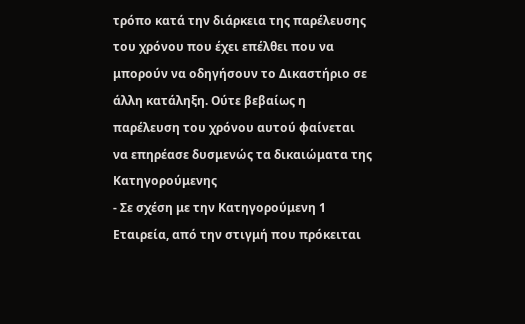τρόπο κατά την διάρκεια της παρέλευσης του χρόνου που έχει επέλθει που να μπορούν να οδηγήσουν το Δικαστήριο σε άλλη κατάληξη. Ούτε βεβαίως η παρέλευση του χρόνου αυτού φαίνεται να επηρέασε δυσμενώς τα δικαιώματα της Κατηγορούμενης
- Σε σχέση με την Κατηγορούμενη 1 Εταιρεία, από την στιγμή που πρόκειται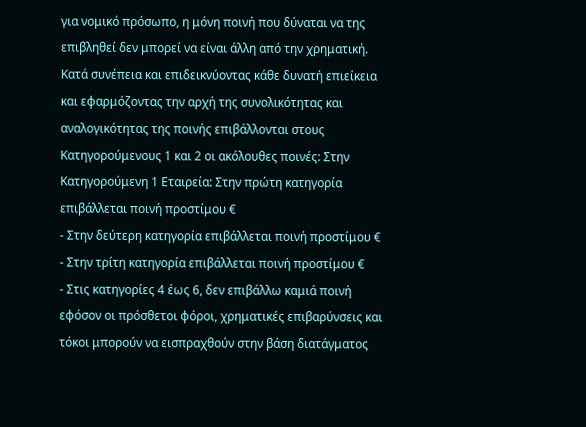για νομικό πρόσωπο, η μόνη ποινή που δύναται να της επιβληθεί δεν μπορεί να είναι άλλη από την χρηματική. Κατά συνέπεια και επιδεικνύοντας κάθε δυνατή επιείκεια και εφαρμόζοντας την αρχή της συνολικότητας και αναλογικότητας της ποινής επιβάλλονται στους Κατηγορούμενους 1 και 2 οι ακόλουθες ποινές: Στην Κατηγορούμενη 1 Εταιρεία: Στην πρώτη κατηγορία επιβάλλεται ποινή προστίμου €
- Στην δεύτερη κατηγορία επιβάλλεται ποινή προστίμου €
- Στην τρίτη κατηγορία επιβάλλεται ποινή προστίμου €
- Στις κατηγορίες 4 έως 6, δεν επιβάλλω καμιά ποινή εφόσον οι πρόσθετοι φόροι, χρηματικές επιβαρύνσεις και τόκοι μπορούν να εισπραχθούν στην βάση διατάγματος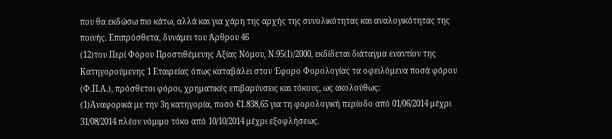που θα εκδώσω πιο κάτω, αλλά και για χάρη της αρχής της συνολικότητας και αναλογικότητας της ποινής. Επιπρόσθετα, δυνάμει του Άρθρου 46
(12)του Περί Φόρου Προστιθέμενης Αξίας Νόμου, Ν.95(Ι)/2000, εκδίδεται διάταγμα εναντίον της Κατηγορούμενης 1 Εταιρείας όπως καταβάλει στον Έφορο Φορολογίας τα οφειλόμενα ποσά φόρου (Φ.Π.Α.), πρόσθετοι φόροι, χρηματικές επιβαρύνσεις και τόκους, ως ακολούθως:
(1)Αναφορικά με την 3η κατηγορία, ποσό €1.838,65 για τη φορολογική περίοδο από 01/06/2014 μέχρι 31/08/2014 πλέον νόμιμο τόκο από 10/10/2014 μέχρι εξοφλήσεως.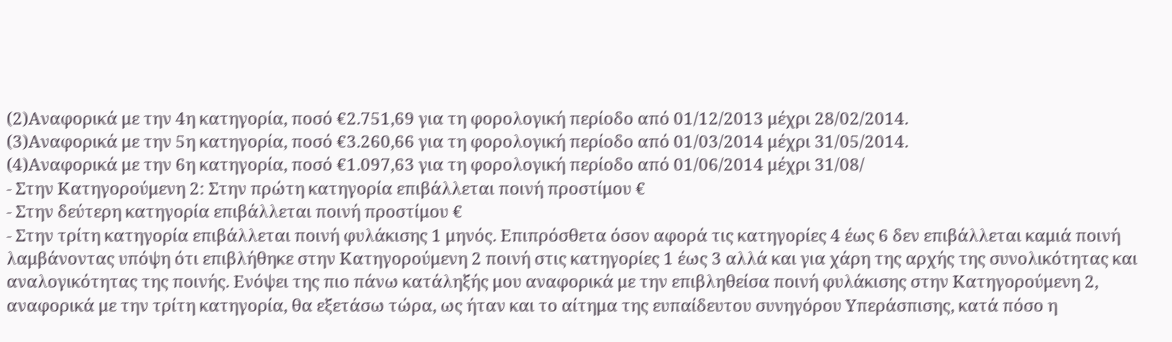(2)Αναφορικά με την 4η κατηγορία, ποσό €2.751,69 για τη φορολογική περίοδο από 01/12/2013 μέχρι 28/02/2014.
(3)Αναφορικά με την 5η κατηγορία, ποσό €3.260,66 για τη φορολογική περίοδο από 01/03/2014 μέχρι 31/05/2014.
(4)Αναφορικά με την 6η κατηγορία, ποσό €1.097,63 για τη φορολογική περίοδο από 01/06/2014 μέχρι 31/08/
- Στην Κατηγορούμενη 2: Στην πρώτη κατηγορία επιβάλλεται ποινή προστίμου €
- Στην δεύτερη κατηγορία επιβάλλεται ποινή προστίμου €
- Στην τρίτη κατηγορία επιβάλλεται ποινή φυλάκισης 1 μηνός. Επιπρόσθετα όσον αφορά τις κατηγορίες 4 έως 6 δεν επιβάλλεται καμιά ποινή λαμβάνοντας υπόψη ότι επιβλήθηκε στην Κατηγορούμενη 2 ποινή στις κατηγορίες 1 έως 3 αλλά και για χάρη της αρχής της συνολικότητας και αναλογικότητας της ποινής. Ενόψει της πιο πάνω κατάληξής μου αναφορικά με την επιβληθείσα ποινή φυλάκισης στην Κατηγορούμενη 2, αναφορικά με την τρίτη κατηγορία, θα εξετάσω τώρα, ως ήταν και το αίτημα της ευπαίδευτου συνηγόρου Υπεράσπισης, κατά πόσο η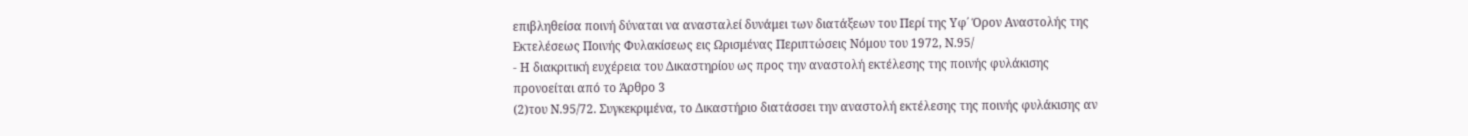επιβληθείσα ποινή δύναται να ανασταλεί δυνάμει των διατάξεων του Περί της Υφ΄ Όρον Αναστολής της Εκτελέσεως Ποινής Φυλακίσεως εις Ωρισμένας Περιπτώσεις Νόμου του 1972, Ν.95/
- Η διακριτική ευχέρεια του Δικαστηρίου ως προς την αναστολή εκτέλεσης της ποινής φυλάκισης προνοείται από το Άρθρο 3
(2)του Ν.95/72. Συγκεκριμένα, το Δικαστήριο διατάσσει την αναστολή εκτέλεσης της ποινής φυλάκισης αν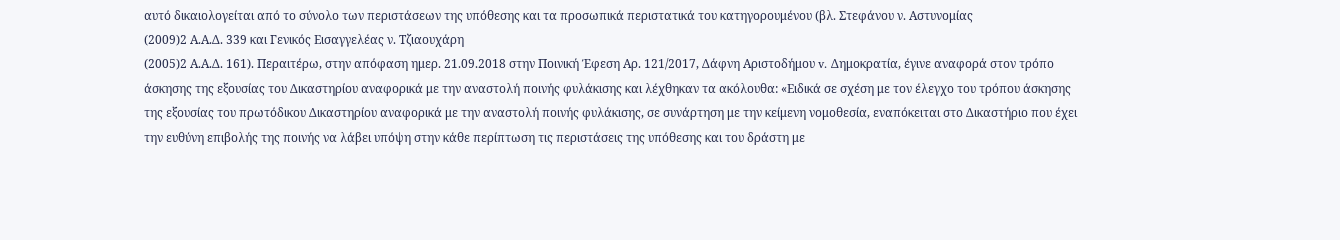αυτό δικαιολογείται από το σύνολο των περιστάσεων της υπόθεσης και τα προσωπικά περιστατικά του κατηγορουμένου (βλ. Στεφάνου ν. Αστυνομίας
(2009)2 Α.Α.Δ. 339 και Γενικός Εισαγγελέας ν. Τζιαουχάρη
(2005)2 Α.Α.Δ. 161). Περαιτέρω, στην απόφαση ημερ. 21.09.2018 στην Ποινική Έφεση Αρ. 121/2017, Δάφνη Αριστοδήμου v. Δημοκρατία, έγινε αναφορά στον τρόπο άσκησης της εξουσίας του Δικαστηρίου αναφορικά με την αναστολή ποινής φυλάκισης και λέχθηκαν τα ακόλουθα: «Ειδικά σε σχέση με τον έλεγχο του τρόπου άσκησης της εξουσίας του πρωτόδικου Δικαστηρίου αναφορικά με την αναστολή ποινής φυλάκισης, σε συνάρτηση με την κείμενη νομοθεσία, εναπόκειται στο Δικαστήριο που έχει την ευθύνη επιβολής της ποινής να λάβει υπόψη στην κάθε περίπτωση τις περιστάσεις της υπόθεσης και του δράστη με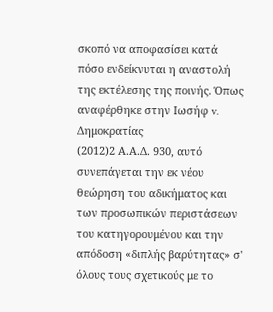σκοπό να αποφασίσει κατά πόσο ενδείκνυται η αναστολή της εκτέλεσης της ποινής. Όπως αναφέρθηκε στην Ιωσήφ v. Δημοκρατίας
(2012)2 Α.Α.Δ. 930, αυτό συνεπάγεται την εκ νέου θεώρηση του αδικήματος και των προσωπικών περιστάσεων του κατηγορουμένου και την απόδοση «διπλής βαρύτητας» σ' όλους τους σχετικούς με το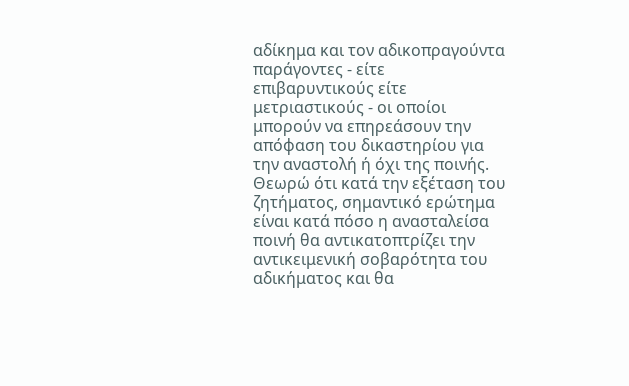αδίκημα και τον αδικοπραγούντα παράγοντες - είτε επιβαρυντικούς είτε μετριαστικούς - οι οποίοι μπορούν να επηρεάσουν την απόφαση του δικαστηρίου για την αναστολή ή όχι της ποινής. Θεωρώ ότι κατά την εξέταση του ζητήματος, σημαντικό ερώτημα είναι κατά πόσο η ανασταλείσα ποινή θα αντικατοπτρίζει την αντικειμενική σοβαρότητα του αδικήματος και θα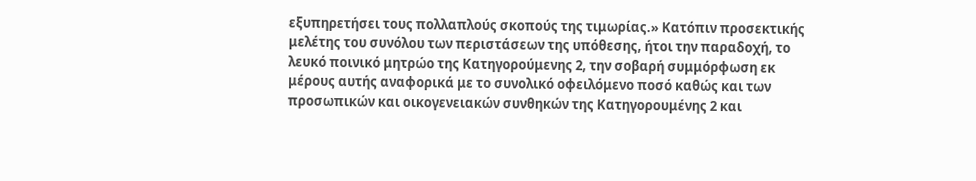εξυπηρετήσει τους πολλαπλούς σκοπούς της τιμωρίας.» Κατόπιν προσεκτικής μελέτης του συνόλου των περιστάσεων της υπόθεσης, ήτοι την παραδοχή, το λευκό ποινικό μητρώο της Κατηγορούμενης 2, την σοβαρή συμμόρφωση εκ μέρους αυτής αναφορικά με το συνολικό οφειλόμενο ποσό καθώς και των προσωπικών και οικογενειακών συνθηκών της Κατηγορουμένης 2 και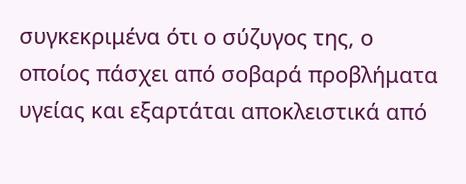συγκεκριμένα ότι ο σύζυγος της, ο οποίος πάσχει από σοβαρά προβλήματα υγείας και εξαρτάται αποκλειστικά από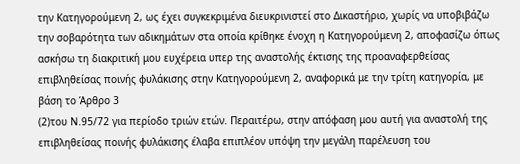την Κατηγορούμενη 2, ως έχει συγκεκριμένα διευκρινιστεί στο Δικαστήριο, χωρίς να υποβιβάζω την σοβαρότητα των αδικημάτων στα οποία κρίθηκε ένοχη η Κατηγορούμενη 2, αποφασίζω όπως ασκήσω τη διακριτική μου ευχέρεια υπερ της αναστολής έκτισης της προαναφερθείσας επιβληθείσας ποινής φυλάκισης στην Κατηγορούμενη 2, αναφορικά με την τρίτη κατηγορία, με βάση το Άρθρο 3
(2)του Ν.95/72 για περίοδο τριών ετών. Περαιτέρω, στην απόφαση μου αυτή για αναστολή της επιβληθείσας ποινής φυλάκισης έλαβα επιπλέον υπόψη την μεγάλη παρέλευση του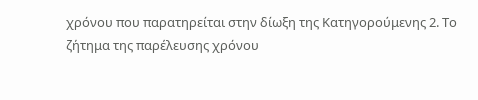χρόνου που παρατηρείται στην δίωξη της Κατηγορούμενης 2. Το ζήτημα της παρέλευσης χρόνου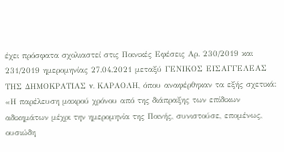έχει πρόσφατα σχολιαστεί στις Ποινικές Εφέσεις Αρ. 230/2019 και 231/2019 ημερομηνίας 27.04.2021 μεταξύ ΓΕΝΙΚΟΣ ΕΙΣΑΓΓΕΛΕΑΣ ΤΗΣ ΔΗΜΟΚΡΑΤΙΑΣ v. ΚΑΡΑΟΛΗ, όπου αναφέρθηκαν τα εξής σχετικά: «Η παρέλευση μακρού χρόνου από της διάπραξης των επίδικων αδικημάτων μέχρι την ημερομηνία της Ποινής, συνιστούσε, επομένως, ουσιώδη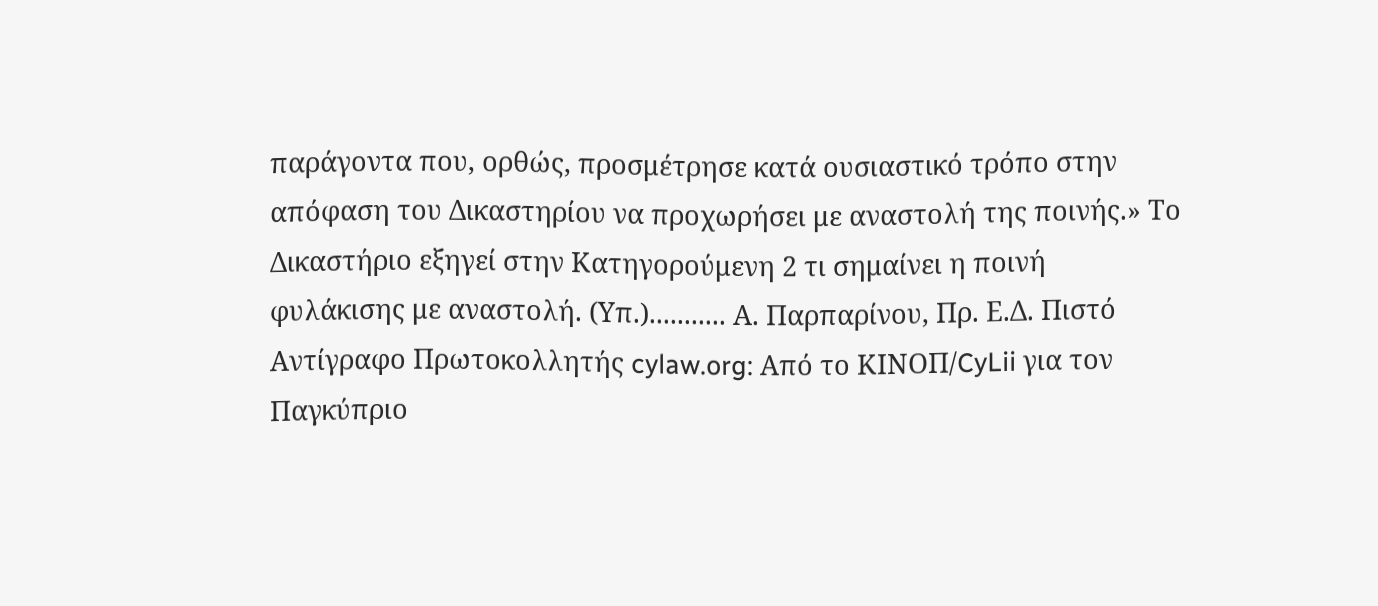παράγοντα που, ορθώς, προσμέτρησε κατά ουσιαστικό τρόπο στην απόφαση του Δικαστηρίου να προχωρήσει με αναστολή της ποινής.» Το Δικαστήριο εξηγεί στην Κατηγορούμενη 2 τι σημαίνει η ποινή φυλάκισης με αναστολή. (Υπ.)........... Α. Παρπαρίνου, Πρ. Ε.Δ. Πιστό Αντίγραφο Πρωτοκολλητής cylaw.org: Από το ΚΙΝOΠ/CyLii για τον Παγκύπριο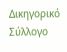Δικηγορικό Σύλλογο